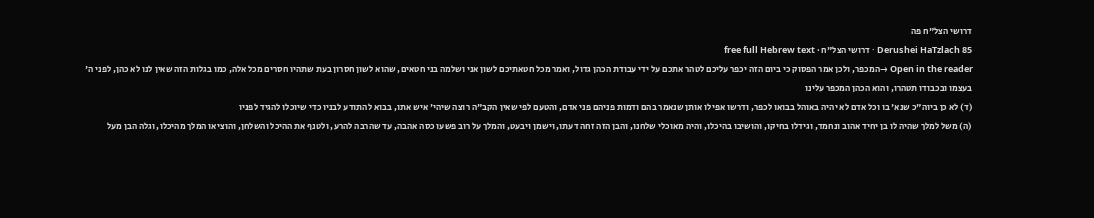דרושי הצל"ח פה
Derushei HaTzlach 85 · דרושי הצל"ח · free full Hebrew text
Open in the reader →המכפר, ולכן אמר הפסוק כי ביום הזה יכפר עליכם לטהר אתכם על ידי עבודת הכהן גדול, ואמר מכל חטאתיכם לשון אני ושלמה בני חטאים, שהוא לשון חסרון בעת שתהיו חסרים מכל אלה, כמו בגלות הזה שאין לנו לא כהן, לפני ה' בעצמו ובכבודו תטהרו, והוא הכהן המכפר עלינו
(ד) לא כן ביוה"כ שנא' בו וכל אדם לא יהיה באוהל בבואו לכפר, ודרשו אפילו אותן שנאמר בהם ודמות פניהם פני אדם, והטעם לפי שאין הקב"ה רוצה שיהי' איש אתו, בבוא להתודע לבניו כדי שיוכלו להגיד לפניו
(ה) משל למלך שהיה לו בן יחיד אהוב ונחמד, וגידלו בחיקו, והושיבו בהיכלו, והיה מאוכלי שלחנו, והבן הזה זחה דעתו, וישמן ויבעט, והמלך על רוב פשעו כסה אהבה, עד שהרבה להרע, ולטנף את ההיכל והשלחן, והוציאו המלך מהיכלו, וגלה הבן מעל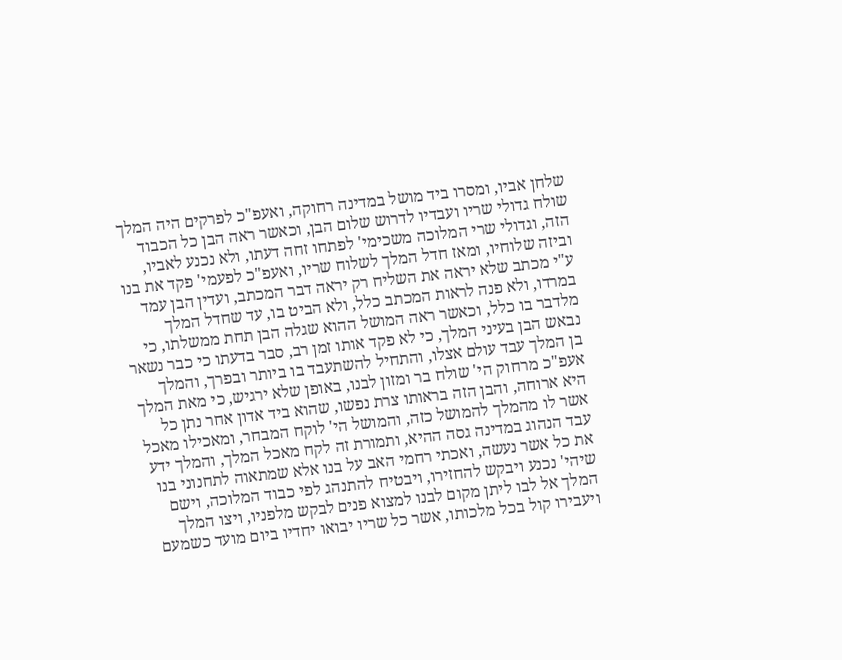שלחן אביו, ומסרו ביד מושל במדינה רחוקה, ואעפ"כ לפרקים היה המלך שולח גדולי שריו ועבדיו לדרוש שלום הבן, וכאשר ראה הבן כל הכבוד הזה, וגדולי שרי המלוכה משכימי' לפתחו זחה דעתו, ולא נכנע לאביו, וביזה שלוחיו, ומאז חדל המלך לשלוח שריו, ואעפ"כ לפעמי' פקד את בנו ע"י מכתב שלא יראה את השליח רק יראה דבר המכתב, ועדין הבן עמד במרדו, ולא פנה לראות המכתב כלל, ולא הביט בו, עד שחדל המלך מלדבר בו כלל, וכאשר ראה המושל ההוא שגלה הבן תחת ממשלתו, כי נבאש הבן בעיני המלך, כי לא פקד אותו זמן רב, סבר בדעתו כי כבר נשאר בן המלך עבד עולם אצלו, והתחיל להשתעבד בו ביותר ובפרך, והמלך אעפ"כ מרחוק הי' שולח בר ומזון לבנו, באופן שלא ירגיש, כי מאת המלך היא ארוחה, והבן הזה בראותו צרת נפשו, שהוא ביד אדון אחר נתן כל אשר לו מהמלך להמושל כזה, והמושל הי' לוקח המבחר, ומאכילו מאכל עבד הנהוג במדינה גסה ההיא, ותמורת זה לקח מאכל המלך, והמלך ידע את כל אשר נעשה, ואכתי רחמי האב על בנו אלא שמתאוה לתחנוני בנו שיהי' נכנע ויבקש להחזירו, ויבטיח להתנהג לפי כבוד המלוכה, וישם המלך אל לבו ליתן מקום לבנו למצוא פנים לבקש מלפניו, ויצו המלך ויעבירו קול בכל מלכותו, אשר כל שריו יבואו יחדיו ביום מועד כשמעם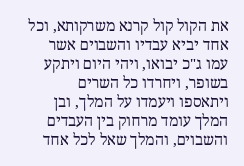את הקול קול קרנא משרקותא, וכל אחד יביא עבדיו והשבוים אשר עמו ג"כ יבואו, ויהי היום ויתקע בשופר, ויחרדו כל השרים ויתאספו ויעמדו על המלך, ובן המלך עומד מרחוק בין העבדים והשבוים, והמלך שאל לכל אחד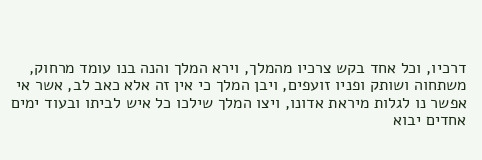דרכיו, וכל אחד בקש צרכיו מהמלך, וירא המלך והנה בנו עומד מרחוק, משתחוה ושותק ופניו זועפים, ויבן המלך כי אין זה אלא כאב לב, אשר אי אפשר נו לגלות מיראת אדונו, ויצו המלך שילכו כל איש לביתו ובעוד ימים אחדים יבוא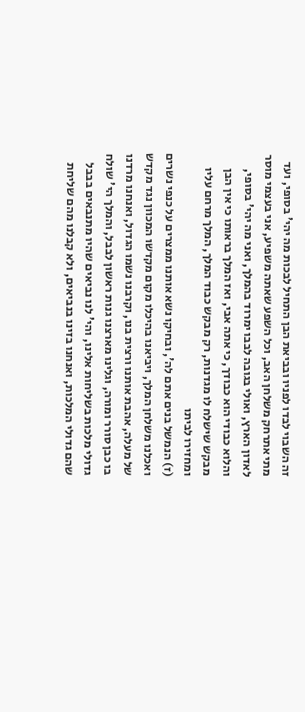זה השבוי לבדו לפניו ובביאת הבן התחיל לבכות מה יהי' בסופי, ועד מתי אתרחק משלחן האב, וכל השפע שאתה משפיע, אני בעצמי מוסר לאדון הארץ, ואולי בגובה לבבו ימרוד בהמלך, ואני מה יהי' בסופי, והלוא כבודי הוא כבודך, כי אתה אבי, ואז המלך בראותו כי אין הבן מבקש שישלח לו מגדנות, רק מבקש כבוד המלך, המלך מרחם עליו ומחזירו לביתו
(ז) הנמשל בנים אתם לה', ובחיקו נשא אותנו ממצרים על כנפי נשרים ואכלנו משלחן המלך, ויביאנו בהיכלו מקום מקדשו המכוון נגד מקדש של מעלה, אהבת אותנו ורצית בנו, וקרבנו נשמו הגדול, ואנחנו מרדנו בו כבן סורר ומורה, וגלינו מארצנו גנות ראשון לבבל, והמלך הי' שולח גדולי מלכות בשליחות אלינו, והי' לנו נביאים שהיו מתנבאים בבבל שהם גדולי המלכות, ואנחנו בזינו בנביאים, ולא קבלנו מהם שליחת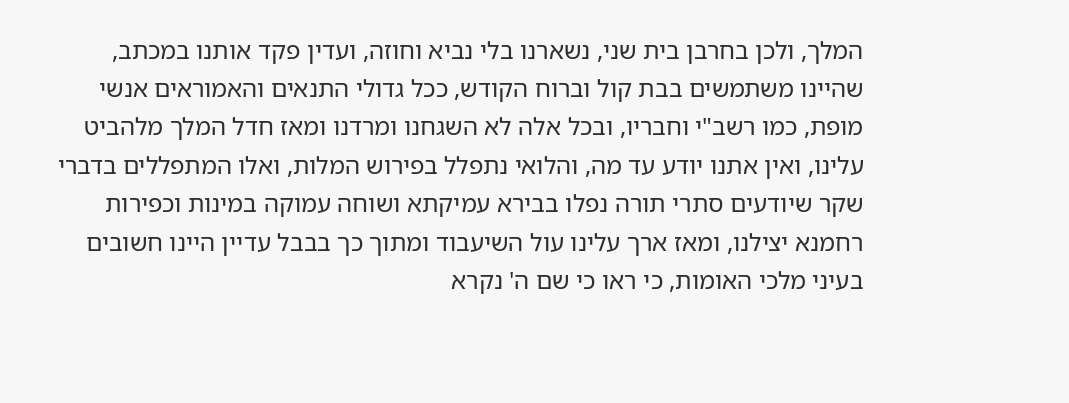המלך, ולכן בחרבן בית שני, נשארנו בלי נביא וחוזה, ועדין פקד אותנו במכתב, שהיינו משתמשים בבת קול וברוח הקודש, ככל גדולי התנאים והאמוראים אנשי מופת, כמו רשב"י וחבריו, ובכל אלה לא השגחנו ומרדנו ומאז חדל המלך מלהביט עלינו, ואין אתנו יודע עד מה, והלואי נתפלל בפירוש המלות, ואלו המתפללים בדברי שקר שיודעים סתרי תורה נפלו בבירא עמיקתא ושוחה עמוקה במינות וכפירות רחמנא יצילנו, ומאז ארך עלינו עול השיעבוד ומתוך כך בבבל עדיין היינו חשובים בעיני מלכי האומות, כי ראו כי שם ה' נקרא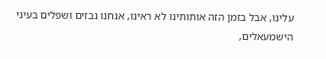עלינו, אבל בזמן הזה אותותינו לא ראינו, אנחנו נבזים ושפלים בעיני הישמעאלים,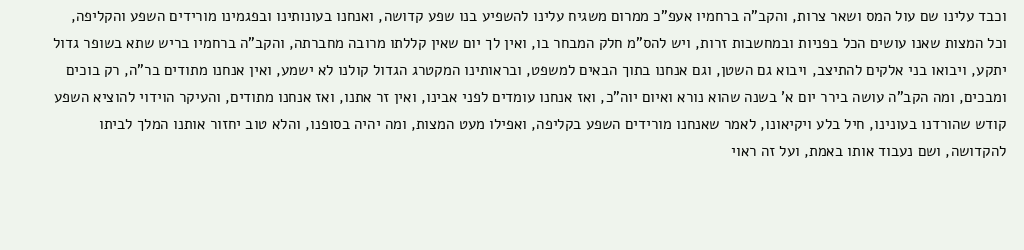וכבד עלינו שם עול המס ושאר צרות, והקב"ה ברחמיו אעפ"כ ממרום משגיח עלינו להשפיע בנו שפע קדושה, ואנחנו בעונותינו ובפגמינו מורידים השפע והקליפה, וכל המצות שאנו עושים הכל בפניות ובמחשבות זרות, ויש להס"מ חלק המבחר בו, ואין לך יום שאין קללתו מרובה מחברתה, והקב"ה ברחמיו בריש שתא בשופר גדול יתקע, ויבואו בני אלקים להתיצב, ויבוא גם השטן, וגם אנחנו בתוך הבאים למשפט, ובראותינו המקטרג הגדול קולנו לא ישמע, ואין אנחנו מתודים בר"ה, רק בוכים ומבכים, ומה הקב"ה עושה בירר יום א' בשנה שהוא נורא ואיום יוה"כ, ואז אנחנו עומדים לפני אבינו, ואין זר אתנו, ואז אנחנו מתודים, והעיקר הוידוי להוציא השפע קודש שהורדנו בעונינו, חיל בלע ויקיאונו, לאמר שאנחנו מורידים השפע בקליפה, ואפילו מעט המצות, ומה יהיה בסופנו, והלא טוב יחזור אותנו המלך לביתו להקדושה, ושם נעבוד אותו באמת, ועל זה ראוי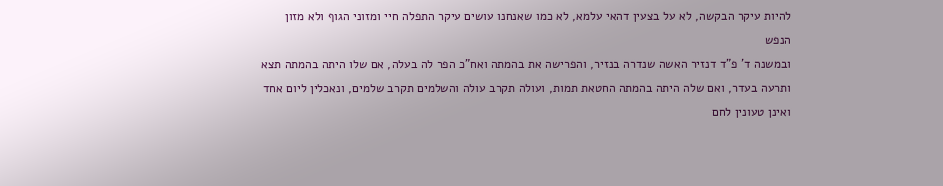להיות עיקר הבקשה, לא על בצעין דהאי עלמא, לא כמו שאנחנו עושים עיקר התפלה חיי ומזוני הגוף ולא מזון הנפש
ובמשנה ד' פ"ד דנזיר האשה שנדרה בנזיר, והפרישה את בהמתה ואח"כ הפר לה בעלה, אם שלו היתה בהמתה תצא ותרעה בעדר, ואם שלה היתה בהמתה החטאת תמות, ועולה תקרב עולה והשלמים תקרב שלמים, ונאכלין ליום אחד ואינן טעונין לחם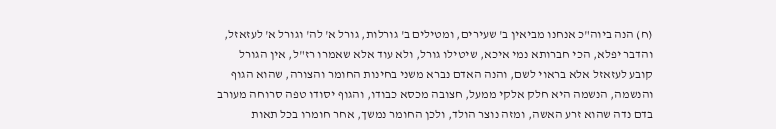(ח) הנה ביוה"כ אנחנו מביאין ב' שעירים, ומטילים ב' גורלות, גורל א' לה' וגורל א' לעזאזל, והדבר יפלא, הכי חברותא נמי איכא, שיטילו גורל, ולא עוד אלא שאמרו רז"ל, אין הגורל קובע לעזאזל אלא בראוי לשם, והנה האדם נברא משני בחינות החומר והצורה, שהוא הגוף והנשמה, הנשמה היא חלק אלקי ממעל, חצובה מכסא כבודו, והגוף יסודו טפה סרוחה מעורב בדם נדה שהוא זרע האשה, ומזה נוצר הולד, ולכן החומר נמשך, אחר חומרו בכל תאות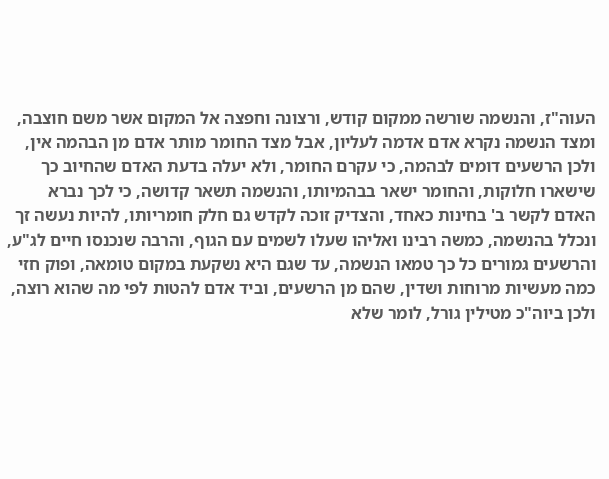העוה"ז, והנשמה שורשה ממקום קודש, ורצונה וחפצה אל המקום אשר משם חוצבה, ומצד הנשמה נקרא אדם אדמה לעליון, אבל מצד החומר מותר אדם מן הבהמה אין, ולכן הרשעים דומים לבהמה, כי עקרם החומר, ולא יעלה בדעת האדם שהחיוב כך שישארו חלוקות, והחומר ישאר בבהמיותו, והנשמה תשאר קדושה, כי לכך נברא האדם לקשר ב' בחינות כאחד, והצדיק זוכה לקדש גם חלק חומריותו, להיות נעשה זך ונכלל בהנשמה, כמשה רבינו ואליהו שעלו לשמים עם הגוף, והרבה שנכנסו חיים לג"ע, והרשעים גמורים כל כך טמאו הנשמה, עד שגם היא נשקעת במקום טומאה, ופוק חזי כמה מעשיות מרוחות ושדין, שהם מן הרשעים, וביד אדם להטות לפי מה שהוא רוצה, ולכן ביוה"כ מטילין גורל, לומר שלא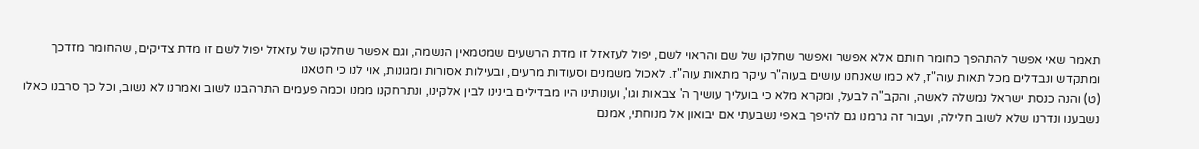תאמר שאי אפשר להתהפך כחומר חותם אלא אפשר ואפשר שחלקו של שם והראוי לשם, יפול לעזאזל זו מדת הרשעים שמטמאין הנשמה, וגם אפשר שחלקו של עזאזל יפול לשם זו מדת צדיקים, שהחומר מזדכך ומתקדש ונבדלים מכל תאות עוה"ז, לא כמו שאנחנו עושים בעוה"ר עיקר מתאות עוה"ז. לאכול משמנים וסעודות מרעים, ובעילות אסורות ומגונות, אוי לנו כי חטאנו
(ט) והנה כנסת ישראל נמשלה לאשה, והקב"ה לבעל, ומקרא מלא כי בועליך עושיך ה' צבאות וגו', ועונותינו היו מבדילים בינינו לבין אלקינו, ונתרחקנו ממנו וכמה פעמים התרהבנו לשוב ואמרנו לא נשוב, וכל כך סרבנו כאלו נשבענו ונדרנו שלא לשוב חלילה, ועבור זה גרמנו גם להיפך באפי נשבעתי אם יבואון אל מנוחתי, אמנם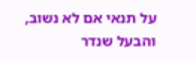על תנאי אם לא נשוב, והבעל שנדר